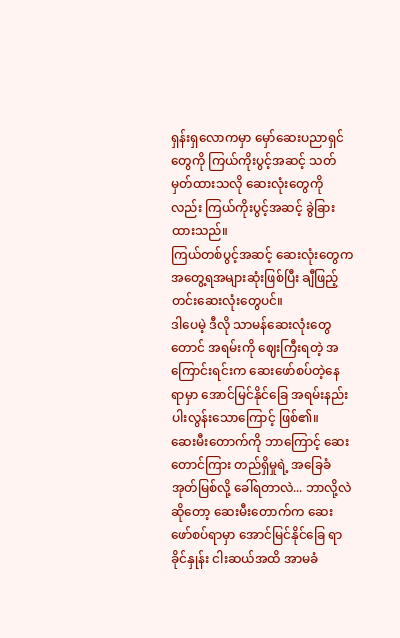ရှန်းရှလောကမှာ မှော်ဆေးပညာရှင်တွေကို ကြယ်ကိုးပွင့်အဆင့် သတ်မှတ်ထားသလို ဆေးလုံးတွေကိုလည်း ကြယ်ကိုးပွင့်အဆင့် ခွဲခြားထားသည်။
ကြယ်တစ်ပွင့်အဆင့် ဆေးလုံးတွေက အတွေ့ရအများဆုံးဖြစ်ပြီး ချီဖြည့်တင်းဆေးလုံးတွေပင်။
ဒါပေမဲ့ ဒီလို သာမန်ဆေးလုံးတွေတောင် အရမ်းကို ဈေးကြီးရတဲ့ အကြောင်းရင်းက ဆေးဖော်စပ်တဲ့နေရာမှာ အောင်မြင်နိုင်ခြေ အရမ်းနည်းပါးလွန်းသောကြောင့် ဖြစ်၏။
ဆေးမီးတောက်ကို ဘာကြောင့် ဆေးတောင်ကြား တည်ရှိမှုရဲ့ အခြေခံအုတ်မြစ်လို့ ခေါ်ရတာလဲ... ဘာလို့လဲဆိုတော့ ဆေးမီးတောက်က ဆေးဖော်စပ်ရာမှာ အောင်မြင်နိုင်ခြေ ရာခိုင်နှုန်း ငါးဆယ်အထိ အာမခံ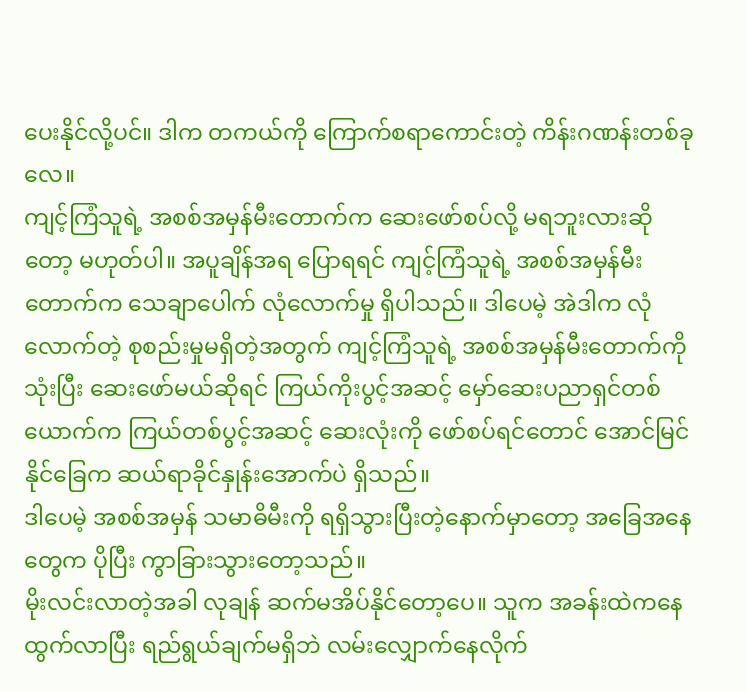ပေးနိုင်လို့ပင်။ ဒါက တကယ်ကို ကြောက်စရာကောင်းတဲ့ ကိန်းဂဏန်းတစ်ခုလေ။
ကျင့်ကြံသူရဲ့ အစစ်အမှန်မီးတောက်က ဆေးဖော်စပ်လို့ မရဘူးလားဆိုတော့ မဟုတ်ပါ။ အပူချိန်အရ ပြောရရင် ကျင့်ကြံသူရဲ့ အစစ်အမှန်မီးတောက်က သေချာပေါက် လုံလောက်မှု ရှိပါသည်။ ဒါပေမဲ့ အဲဒါက လုံလောက်တဲ့ စုစည်းမှုမရှိတဲ့အတွက် ကျင့်ကြံသူရဲ့ အစစ်အမှန်မီးတောက်ကိုသုံးပြီး ဆေးဖော်မယ်ဆိုရင် ကြယ်ကိုးပွင့်အဆင့် မှော်ဆေးပညာရှင်တစ်ယောက်က ကြယ်တစ်ပွင့်အဆင့် ဆေးလုံးကို ဖော်စပ်ရင်တောင် အောင်မြင်နိုင်ခြေက ဆယ်ရာခိုင်နှုန်းအောက်ပဲ ရှိသည်။
ဒါပေမဲ့ အစစ်အမှန် သမာဓိမီးကို ရရှိသွားပြီးတဲ့နောက်မှာတော့ အခြေအနေတွေက ပိုပြီး ကွာခြားသွားတော့သည်။
မိုးလင်းလာတဲ့အခါ လုချန် ဆက်မအိပ်နိုင်တော့ပေ။ သူက အခန်းထဲကနေ ထွက်လာပြီး ရည်ရွယ်ချက်မရှိဘဲ လမ်းလျှောက်နေလိုက်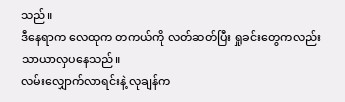သည်။
ဒီနေရာက လေထုက တကယ်ကို လတ်ဆတ်ပြီး ရှုခင်းတွေကလည်း သာယာလှပနေသည်။
လမ်းလျှောက်လာရင်းနဲ့ လုချန်က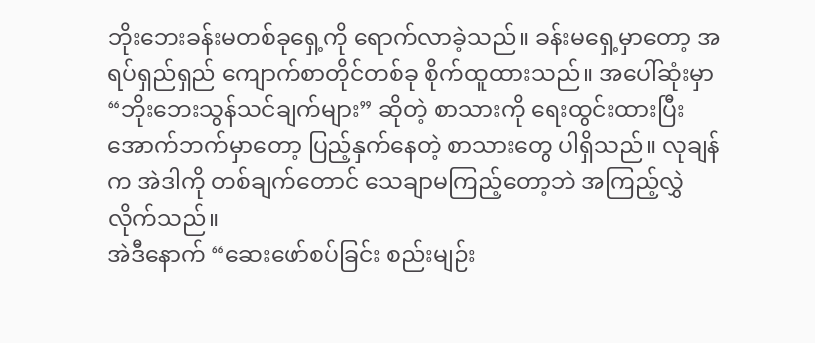ဘိုးဘေးခန်းမတစ်ခုရှေ့ကို ရောက်လာခဲ့သည်။ ခန်းမရှေ့မှာတော့ အရပ်ရှည်ရှည် ကျောက်စာတိုင်တစ်ခု စိုက်ထူထားသည်။ အပေါ်ဆုံးမှာ “ဘိုးဘေးသွန်သင်ချက်များ” ဆိုတဲ့ စာသားကို ရေးထွင်းထားပြီး အောက်ဘက်မှာတော့ ပြည့်နှက်နေတဲ့ စာသားတွေ ပါရှိသည်။ လုချန်က အဲဒါကို တစ်ချက်တောင် သေချာမကြည့်တော့ဘဲ အကြည့်လွှဲလိုက်သည်။
အဲဒီနောက် “ဆေးဖော်စပ်ခြင်း စည်းမျဉ်း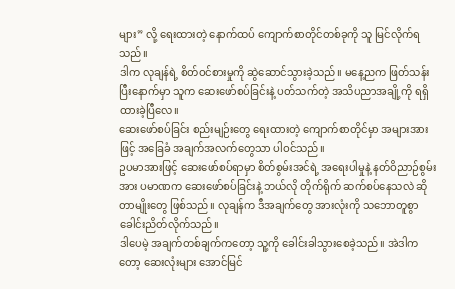များ” လို့ ရေးထားတဲ့ နောက်ထပ် ကျောက်စာတိုင်တစ်ခုကို သူ မြင်လိုက်ရသည်။
ဒါက လုချန်ရဲ့ စိတ်ဝင်စားမှုကို ဆွဲဆောင်သွားခဲ့သည်။ မနေ့ညက ဖြတ်သန်းပြီးနောက်မှာ သူက ဆေးဖော်စပ်ခြင်းနဲ့ ပတ်သက်တဲ့ အသိပညာအချို့ကို ရရှိထားခဲ့ပြီလေ။
ဆေးဖော်စပ်ခြင်း စည်းမျဉ်းတွေ ရေးထားတဲ့ ကျောက်စာတိုင်မှာ အများအားဖြင့် အခြေခံ အချက်အလက်တွေသာ ပါဝင်သည်။
ဥပမာအားဖြင့် ဆေးဖော်စပ်ရာမှာ စိတ်စွမ်းအင်ရဲ့ အရေးပါမှုနဲ့ နတ်ဝိညာဉ်စွမ်းအား ပမာဏက ဆေးဖော်စပ်ခြင်းနဲ့ ဘယ်လို တိုက်ရိုက် ဆက်စပ်နေသလဲ ဆိုတာမျိုးတွေ ဖြစ်သည်။ လုချန်က ဒီအချက်တွေ အားလုံးကို သဘောတူစွာ ခေါင်းညိတ်လိုက်သည်။
ဒါပေမဲ့ အချက်တစ်ချက်ကတော့ သူ့ကို ခေါင်းခါသွားစေခဲ့သည်။ အဲဒါကတော့ ဆေးလုံးများ အောင်မြင်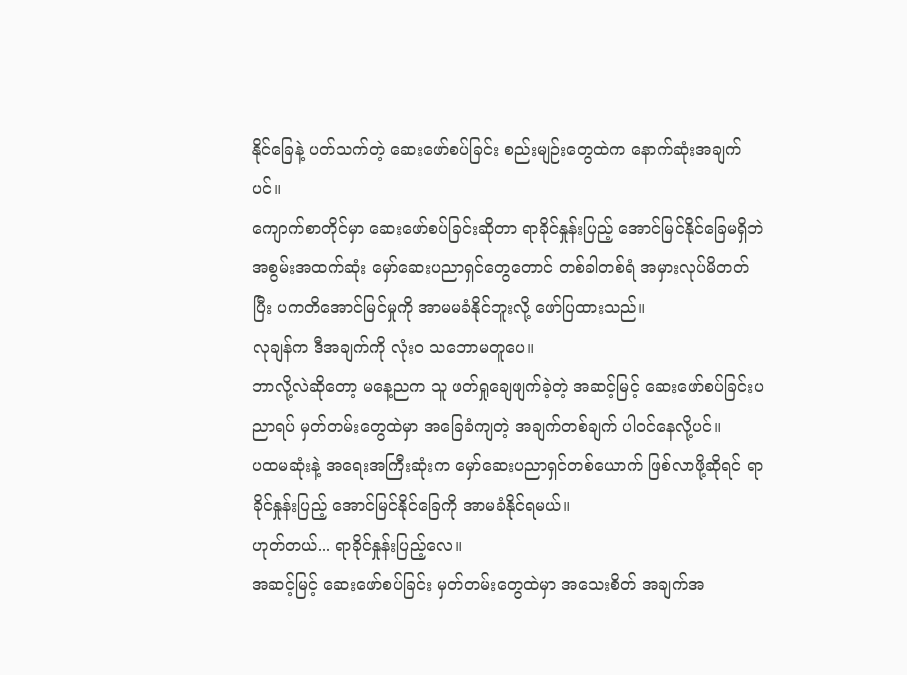နိုင်ခြေနဲ့ ပတ်သက်တဲ့ ဆေးဖော်စပ်ခြင်း စည်းမျဉ်းတွေထဲက နောက်ဆုံးအချက်ပင်။
ကျောက်စာတိုင်မှာ ဆေးဖော်စပ်ခြင်းဆိုတာ ရာခိုင်နှုန်းပြည့် အောင်မြင်နိုင်ခြေမရှိဘဲ အစွမ်းအထက်ဆုံး မှော်ဆေးပညာရှင်တွေတောင် တစ်ခါတစ်ရံ အမှားလုပ်မိတတ်ပြီး ပကတိအောင်မြင်မှုကို အာမမခံနိုင်ဘူးလို့ ဖော်ပြထားသည်။
လုချန်က ဒီအချက်ကို လုံးဝ သဘောမတူပေ။
ဘာလို့လဲဆိုတော့ မနေ့ညက သူ ဖတ်ရှုချေဖျက်ခဲ့တဲ့ အဆင့်မြင့် ဆေးဖော်စပ်ခြင်းပညာရပ် မှတ်တမ်းတွေထဲမှာ အခြေခံကျတဲ့ အချက်တစ်ချက် ပါဝင်နေလို့ပင်။
ပထမဆုံးနဲ့ အရေးအကြီးဆုံးက မှော်ဆေးပညာရှင်တစ်ယောက် ဖြစ်လာဖို့ဆိုရင် ရာခိုင်နှုန်းပြည့် အောင်မြင်နိုင်ခြေကို အာမခံနိုင်ရမယ်။
ဟုတ်တယ်... ရာခိုင်နှုန်းပြည့်လေ။
အဆင့်မြင့် ဆေးဖော်စပ်ခြင်း မှတ်တမ်းတွေထဲမှာ အသေးစိတ် အချက်အ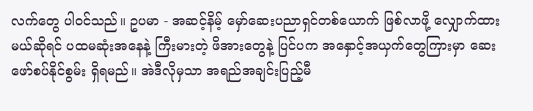လက်တွေ ပါဝင်သည်။ ဥပမာ - အဆင့်နိမ့် မှော်ဆေးပညာရှင်တစ်ယောက် ဖြစ်လာဖို့ လျှောက်ထားမယ်ဆိုရင် ပထမဆုံးအနေနဲ့ ကြီးမားတဲ့ ဖိအားတွေနဲ့ ပြင်ပက အနှောင့်အယှက်တွေကြားမှာ ဆေးဖော်စပ်နိုင်စွမ်း ရှိရမည်။ အဲဒီလိုမှသာ အရည်အချင်းပြည့်မီ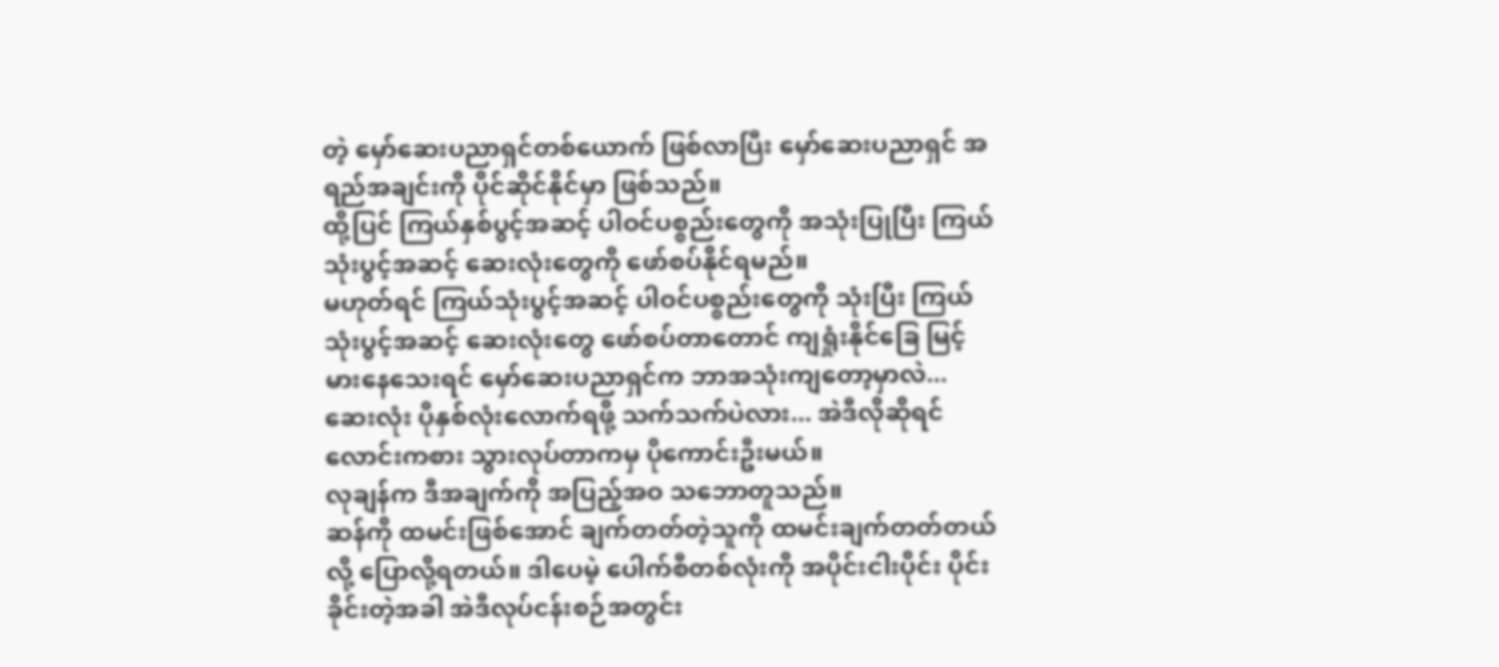တဲ့ မှော်ဆေးပညာရှင်တစ်ယောက် ဖြစ်လာပြီး မှော်ဆေးပညာရှင် အရည်အချင်းကို ပိုင်ဆိုင်နိုင်မှာ ဖြစ်သည်။
ထို့ပြင် ကြယ်နှစ်ပွင့်အဆင့် ပါဝင်ပစ္စည်းတွေကို အသုံးပြုပြီး ကြယ်သုံးပွင့်အဆင့် ဆေးလုံးတွေကို ဖော်စပ်နိုင်ရမည်။
မဟုတ်ရင် ကြယ်သုံးပွင့်အဆင့် ပါဝင်ပစ္စည်းတွေကို သုံးပြီး ကြယ်သုံးပွင့်အဆင့် ဆေးလုံးတွေ ဖော်စပ်တာတောင် ကျရှုံးနိုင်ခြေ မြင့်မားနေသေးရင် မှော်ဆေးပညာရှင်က ဘာအသုံးကျတော့မှာလဲ... ဆေးလုံး ပိုနှစ်လုံးလောက်ရဖို့ သက်သက်ပဲလား... အဲဒီလိုဆိုရင် လောင်းကစား သွားလုပ်တာကမှ ပိုကောင်းဦးမယ်။
လုချန်က ဒီအချက်ကို အပြည့်အဝ သဘောတူသည်။
ဆန်ကို ထမင်းဖြစ်အောင် ချက်တတ်တဲ့သူကို ထမင်းချက်တတ်တယ်လို့ ပြောလို့ရတယ်။ ဒါပေမဲ့ ပေါက်စီတစ်လုံးကို အပိုင်းငါးပိုင်း ပိုင်းခိုင်းတဲ့အခါ အဲဒီလုပ်ငန်းစဉ်အတွင်း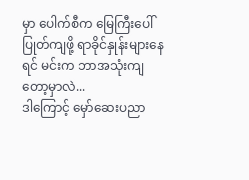မှာ ပေါက်စီက မြေကြီးပေါ် ပြုတ်ကျဖို့ ရာခိုင်နှုန်းများနေရင် မင်းက ဘာအသုံးကျတော့မှာလဲ...
ဒါကြောင့် မှော်ဆေးပညာ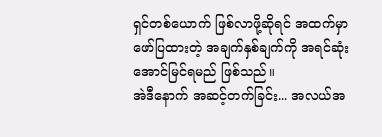ရှင်တစ်ယောက် ဖြစ်လာဖို့ဆိုရင် အထက်မှာ ဖော်ပြထားတဲ့ အချက်နှစ်ချက်ကို အရင်ဆုံး အောင်မြင်ရမည် ဖြစ်သည်။
အဲဒီနောက် အဆင့်တက်ခြင်း... အလယ်အ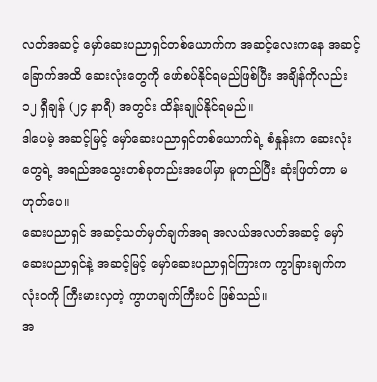လတ်အဆင့် မှော်ဆေးပညာရှင်တစ်ယောက်က အဆင့်လေးကနေ အဆင့်ခြောက်အထိ ဆေးလုံးတွေကို ဖော်စပ်နိုင်ရမည်ဖြစ်ပြီး အချိန်ကိုလည်း ၁၂ ရှီချန် (၂၄ နာရီ) အတွင်း ထိန်းချုပ်နိုင်ရမည်။
ဒါပေမဲ့ အဆင့်မြင့် မှော်ဆေးပညာရှင်တစ်ယောက်ရဲ့ စံနှုန်းက ဆေးလုံးတွေရဲ့ အရည်အသွေးတစ်ခုတည်းအပေါ်မှာ မူတည်ပြီး ဆုံးဖြတ်တာ မဟုတ်ပေ။
ဆေးပညာရှင် အဆင့်သတ်မှတ်ချက်အရ အလယ်အလတ်အဆင့် မှော်ဆေးပညာရှင်နဲ့ အဆင့်မြင့် မှော်ဆေးပညာရှင်ကြားက ကွာခြားချက်က လုံးဝကို ကြီးမားလှတဲ့ ကွာဟချက်ကြီးပင် ဖြစ်သည်။
အ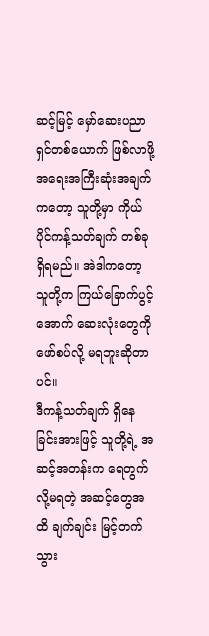ဆင့်မြင့် မှော်ဆေးပညာရှင်တစ်ယောက် ဖြစ်လာဖို့ အရေးအကြီးဆုံးအချက်ကတော့ သူတို့မှာ ကိုယ်ပိုင်ကန့်သတ်ချက် တစ်ခုရှိရမည်။ အဲဒါကတော့ သူတို့က ကြယ်ခြောက်ပွင့်အောက် ဆေးလုံးတွေကို ဖော်စပ်လို့ မရဘူးဆိုတာပင်။
ဒီကန့်သတ်ချက် ရှိနေခြင်းအားဖြင့် သူတို့ရဲ့ အဆင့်အတန်းက ရေတွက်လို့မရတဲ့ အဆင့်တွေအထိ ချက်ချင်း မြင့်တက်သွား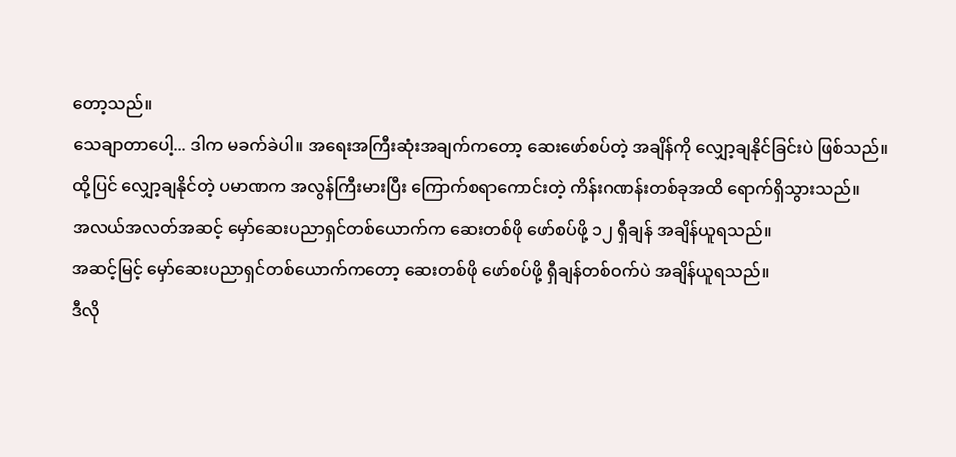တော့သည်။
သေချာတာပေါ့... ဒါက မခက်ခဲပါ။ အရေးအကြီးဆုံးအချက်ကတော့ ဆေးဖော်စပ်တဲ့ အချိန်ကို လျှော့ချနိုင်ခြင်းပဲ ဖြစ်သည်။
ထို့ပြင် လျှော့ချနိုင်တဲ့ ပမာဏက အလွန်ကြီးမားပြီး ကြောက်စရာကောင်းတဲ့ ကိန်းဂဏန်းတစ်ခုအထိ ရောက်ရှိသွားသည်။
အလယ်အလတ်အဆင့် မှော်ဆေးပညာရှင်တစ်ယောက်က ဆေးတစ်ဖို ဖော်စပ်ဖို့ ၁၂ ရှီချန် အချိန်ယူရသည်။
အဆင့်မြင့် မှော်ဆေးပညာရှင်တစ်ယောက်ကတော့ ဆေးတစ်ဖို ဖော်စပ်ဖို့ ရှီချန်တစ်ဝက်ပဲ အချိန်ယူရသည်။
ဒီလို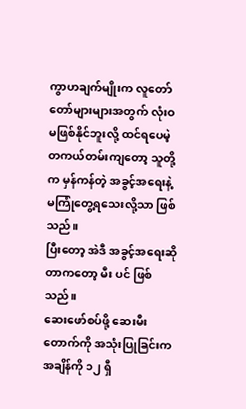ကွာဟချက်မျိုးက လူတော်တော်များများအတွက် လုံးဝ မဖြစ်နိုင်ဘူးလို့ ထင်ရပေမဲ့ တကယ်တမ်းကျတော့ သူတို့က မှန်ကန်တဲ့ အခွင့်အရေးနဲ့ မကြုံတွေ့ရသေးလို့သာ ဖြစ်သည်။
ပြီးတော့ အဲဒီ အခွင့်အရေးဆိုတာကတော့ မီး ပင် ဖြစ်သည်။
ဆေးဖော်စပ်ဖို့ ဆေးမီးတောက်ကို အသုံးပြုခြင်းက အချိန်ကို ၁၂ ရှီ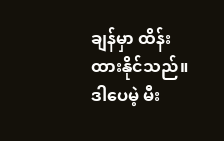ချန်မှာ ထိန်းထားနိုင်သည်။ ဒါပေမဲ့ မီး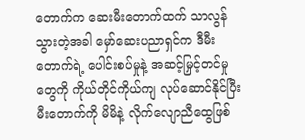တောက်က ဆေးမီးတောက်ထက် သာလွန်သွားတဲ့အခါ မှော်ဆေးပညာရှင်က ဒီမီးတောက်ရဲ့ ပေါင်းစပ်မှုနဲ့ အဆင့်မြှင့်တင်မှုတွေကို ကိုယ်တိုင်ကိုယ်ကျ လုပ်ဆောင်နိုင်ပြီး မီးတောက်ကို မိမိနဲ့ လိုက်လျောညီထွေဖြစ်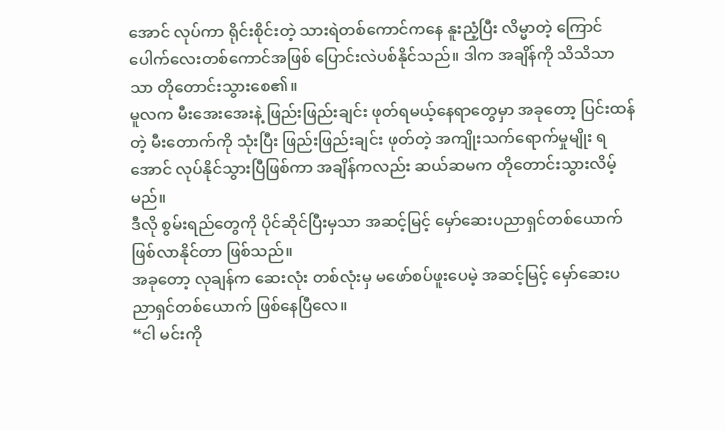အောင် လုပ်ကာ ရိုင်းစိုင်းတဲ့ သားရဲတစ်ကောင်ကနေ နူးညံ့ပြီး လိမ္မာတဲ့ ကြောင်ပေါက်လေးတစ်ကောင်အဖြစ် ပြောင်းလဲပစ်နိုင်သည်။ ဒါက အချိန်ကို သိသိသာသာ တိုတောင်းသွားစေ၏။
မူလက မီးအေးအေးနဲ့ ဖြည်းဖြည်းချင်း ဖုတ်ရမယ့်နေရာတွေမှာ အခုတော့ ပြင်းထန်တဲ့ မီးတောက်ကို သုံးပြီး ဖြည်းဖြည်းချင်း ဖုတ်တဲ့ အကျိုးသက်ရောက်မှုမျိုး ရအောင် လုပ်နိုင်သွားပြီဖြစ်ကာ အချိန်ကလည်း ဆယ်ဆမက တိုတောင်းသွားလိမ့်မည်။
ဒီလို စွမ်းရည်တွေကို ပိုင်ဆိုင်ပြီးမှသာ အဆင့်မြင့် မှော်ဆေးပညာရှင်တစ်ယောက် ဖြစ်လာနိုင်တာ ဖြစ်သည်။
အခုတော့ လုချန်က ဆေးလုံး တစ်လုံးမှ မဖော်စပ်ဖူးပေမဲ့ အဆင့်မြင့် မှော်ဆေးပညာရှင်တစ်ယောက် ဖြစ်နေပြီလေ။
“ငါ မင်းကို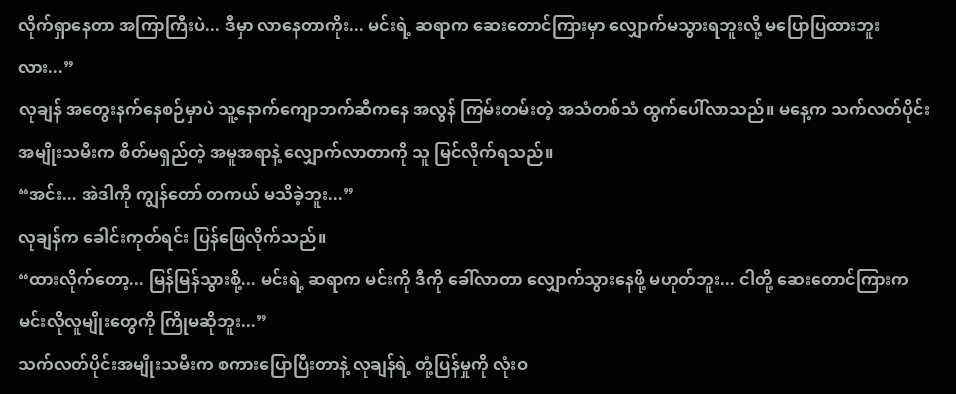လိုက်ရှာနေတာ အကြာကြီးပဲ... ဒီမှာ လာနေတာကိုး... မင်းရဲ့ ဆရာက ဆေးတောင်ကြားမှာ လျှောက်မသွားရဘူးလို့ မပြောပြထားဘူးလား...”
လုချန် အတွေးနက်နေစဉ်မှာပဲ သူ့နောက်ကျောဘက်ဆီကနေ အလွန် ကြမ်းတမ်းတဲ့ အသံတစ်သံ ထွက်ပေါ်လာသည်။ မနေ့က သက်လတ်ပိုင်းအမျိုးသမီးက စိတ်မရှည်တဲ့ အမူအရာနဲ့ လျှောက်လာတာကို သူ မြင်လိုက်ရသည်။
“အင်း... အဲဒါကို ကျွန်တော် တကယ် မသိခဲ့ဘူး...”
လုချန်က ခေါင်းကုတ်ရင်း ပြန်ဖြေလိုက်သည်။
“ထားလိုက်တော့... မြန်မြန်သွားစို့... မင်းရဲ့ ဆရာက မင်းကို ဒီကို ခေါ်လာတာ လျှောက်သွားနေဖို့ မဟုတ်ဘူး... ငါတို့ ဆေးတောင်ကြားက မင်းလိုလူမျိုးတွေကို ကြိုမဆိုဘူး...”
သက်လတ်ပိုင်းအမျိုးသမီးက စကားပြောပြီးတာနဲ့ လုချန်ရဲ့ တုံ့ပြန်မှုကို လုံးဝ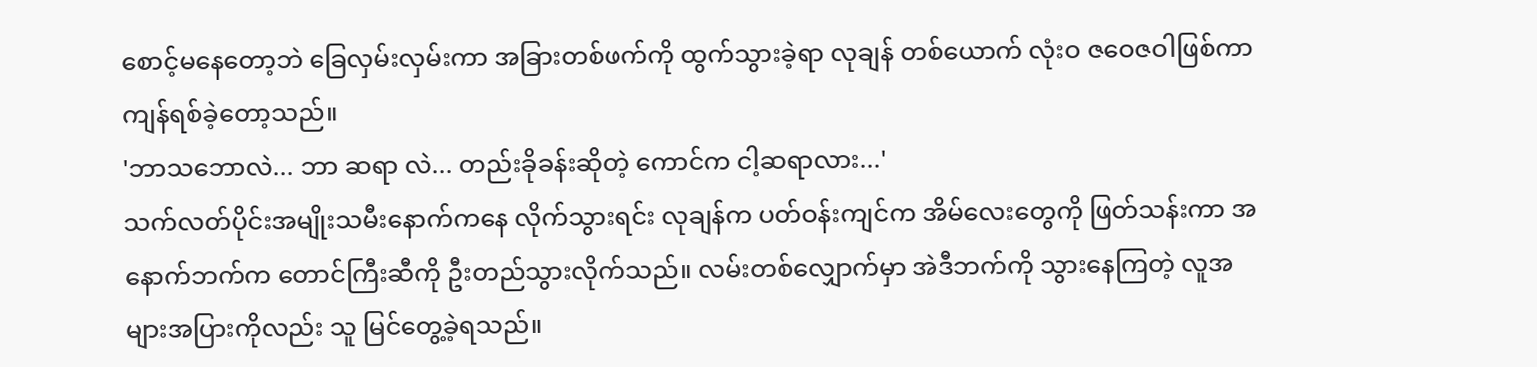စောင့်မနေတော့ဘဲ ခြေလှမ်းလှမ်းကာ အခြားတစ်ဖက်ကို ထွက်သွားခဲ့ရာ လုချန် တစ်ယောက် လုံးဝ ဇဝေဇဝါဖြစ်ကာ ကျန်ရစ်ခဲ့တော့သည်။
'ဘာသဘောလဲ... ဘာ ဆရာ လဲ... တည်းခိုခန်းဆိုတဲ့ ကောင်က ငါ့ဆရာလား...'
သက်လတ်ပိုင်းအမျိုးသမီးနောက်ကနေ လိုက်သွားရင်း လုချန်က ပတ်ဝန်းကျင်က အိမ်လေးတွေကို ဖြတ်သန်းကာ အနောက်ဘက်က တောင်ကြီးဆီကို ဦးတည်သွားလိုက်သည်။ လမ်းတစ်လျှောက်မှာ အဲဒီဘက်ကို သွားနေကြတဲ့ လူအများအပြားကိုလည်း သူ မြင်တွေ့ခဲ့ရသည်။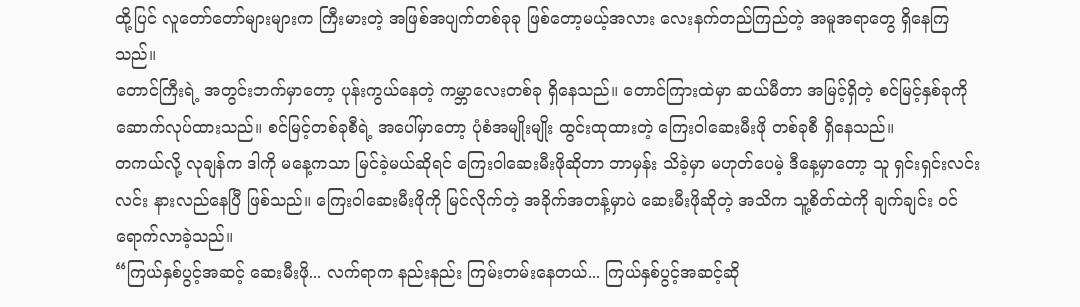ထို့ပြင် လူတော်တော်များများက ကြီးမားတဲ့ အဖြစ်အပျက်တစ်ခုခု ဖြစ်တော့မယ့်အလား လေးနက်တည်ကြည်တဲ့ အမူအရာတွေ ရှိနေကြသည်။
တောင်ကြီးရဲ့ အတွင်းဘက်မှာတော့ ပုန်းကွယ်နေတဲ့ ကမ္ဘာလေးတစ်ခု ရှိနေသည်။ တောင်ကြားထဲမှာ ဆယ်မီတာ အမြင့်ရှိတဲ့ စင်မြင့်နှစ်ခုကို ဆောက်လုပ်ထားသည်။ စင်မြင့်တစ်ခုစီရဲ့ အပေါ်မှာတော့ ပုံစံအမျိုးမျိုး ထွင်းထုထားတဲ့ ကြေးဝါဆေးမီးဖို တစ်ခုစီ ရှိနေသည်။
တကယ်လို့ လုချန်က ဒါကို မနေ့ကသာ မြင်ခဲ့မယ်ဆိုရင် ကြေးဝါဆေးမီးဖိုဆိုတာ ဘာမှန်း သိခဲ့မှာ မဟုတ်ပေမဲ့ ဒီနေ့မှာတော့ သူ ရှင်းရှင်းလင်းလင်း နားလည်နေပြီ ဖြစ်သည်။ ကြေးဝါဆေးမီးဖိုကို မြင်လိုက်တဲ့ အခိုက်အတန့်မှာပဲ ဆေးမီးဖိုဆိုတဲ့ အသိက သူ့စိတ်ထဲကို ချက်ချင်း ဝင်ရောက်လာခဲ့သည်။
“ကြယ်နှစ်ပွင့်အဆင့် ဆေးမီးဖို... လက်ရာက နည်းနည်း ကြမ်းတမ်းနေတယ်... ကြယ်နှစ်ပွင့်အဆင့်ဆို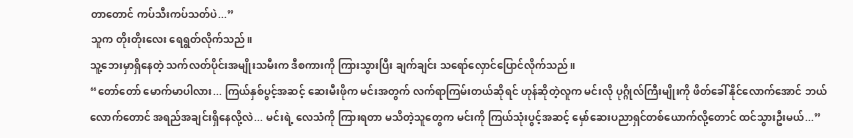တာတောင် ကပ်သီးကပ်သတ်ပဲ...”
သူက တိုးတိုးလေး ရေရွတ်လိုက်သည်။
သူ့ဘေးမှာရှိနေတဲ့ သက်လတ်ပိုင်းအမျိုးသမီးက ဒီစကားကို ကြားသွားပြီး ချက်ချင်း သရော်လှောင်ပြောင်လိုက်သည်။
“တော်တော် မောက်မာပါလား... ကြယ်နှစ်ပွင့်အဆင့် ဆေးမီးဖိုက မင်းအတွက် လက်ရာကြမ်းတယ်ဆိုရင် ဟုန်ဆိုတဲ့လူက မင်းလို ပုဂ္ဂိုလ်ကြီးမျိုးကို ဖိတ်ခေါ်နိုင်လောက်အောင် ဘယ်လောက်တောင် အရည်အချင်းရှိနေလို့လဲ... မင်းရဲ့ လေသံကို ကြားရတာ မသိတဲ့သူတွေက မင်းကို ကြယ်သုံးပွင့်အဆင့် မှော်ဆေးပညာရှင်တစ်ယောက်လို့တောင် ထင်သွားဦးမယ်...”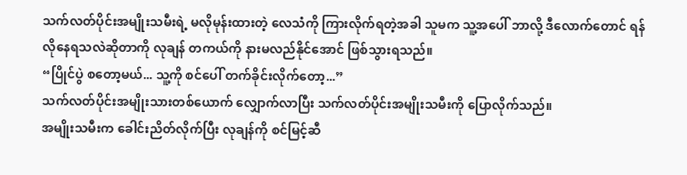သက်လတ်ပိုင်းအမျိုးသမီးရဲ့ မလိုမုန်းထားတဲ့ လေသံကို ကြားလိုက်ရတဲ့အခါ သူမက သူ့အပေါ် ဘာလို့ ဒီလောက်တောင် ရန်လိုနေရသလဲဆိုတာကို လုချန် တကယ်ကို နားမလည်နိုင်အောင် ဖြစ်သွားရသည်။
“ပြိုင်ပွဲ စတော့မယ်... သူ့ကို စင်ပေါ် တက်ခိုင်းလိုက်တော့...”
သက်လတ်ပိုင်းအမျိုးသားတစ်ယောက် လျှောက်လာပြီး သက်လတ်ပိုင်းအမျိုးသမီးကို ပြောလိုက်သည်။
အမျိုးသမီးက ခေါင်းညိတ်လိုက်ပြီး လုချန်ကို စင်မြင့်ဆီ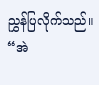ညွှန်ပြလိုက်သည်။
“အဲ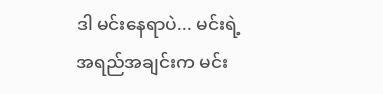ဒါ မင်းနေရာပဲ... မင်းရဲ့ အရည်အချင်းက မင်း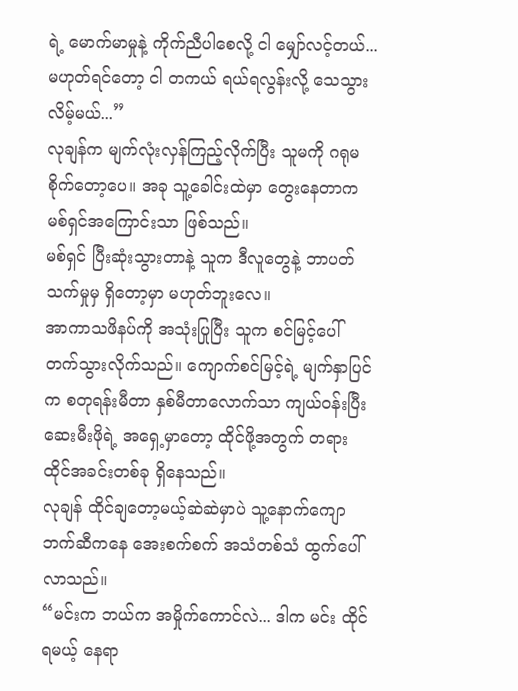ရဲ့ မောက်မာမှုနဲ့ ကိုက်ညီပါစေလို့ ငါ မျှော်လင့်တယ်... မဟုတ်ရင်တော့ ငါ တကယ် ရယ်ရလွန်းလို့ သေသွားလိမ့်မယ်...”
လုချန်က မျက်လုံးလှန်ကြည့်လိုက်ပြီး သူမကို ဂရုမစိုက်တော့ပေ။ အခု သူ့ခေါင်းထဲမှာ တွေးနေတာက မစ်ရှင်အကြောင်းသာ ဖြစ်သည်။
မစ်ရှင် ပြီးဆုံးသွားတာနဲ့ သူက ဒီလူတွေနဲ့ ဘာပတ်သက်မှုမှ ရှိတော့မှာ မဟုတ်ဘူးလေ။
အာကာသဖိနပ်ကို အသုံးပြုပြီး သူက စင်မြင့်ပေါ် တက်သွားလိုက်သည်။ ကျောက်စင်မြင့်ရဲ့ မျက်နှာပြင်က စတုရန်းမီတာ နှစ်မီတာလောက်သာ ကျယ်ဝန်းပြီး ဆေးမီးဖိုရဲ့ အရှေ့မှာတော့ ထိုင်ဖို့အတွက် တရားထိုင်အခင်းတစ်ခု ရှိနေသည်။
လုချန် ထိုင်ချတော့မယ့်ဆဲဆဲမှာပဲ သူ့နောက်ကျောဘက်ဆီကနေ အေးစက်စက် အသံတစ်သံ ထွက်ပေါ်လာသည်။
“မင်းက ဘယ်က အမှိုက်ကောင်လဲ... ဒါက မင်း ထိုင်ရမယ့် နေရာ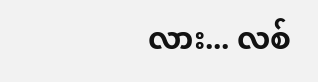လား... လစ်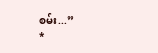စမ်း...”
*